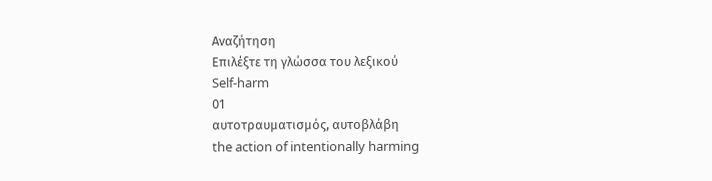Αναζήτηση
Επιλέξτε τη γλώσσα του λεξικού
Self-harm
01
αυτοτραυματισμός, αυτοβλάβη
the action of intentionally harming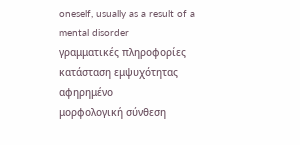oneself, usually as a result of a mental disorder
γραμματικές πληροφορίες
κατάσταση εμψυχότητας
αφηρημένο
μορφολογική σύνθεση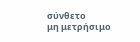σύνθετο
μη μετρήσιμο